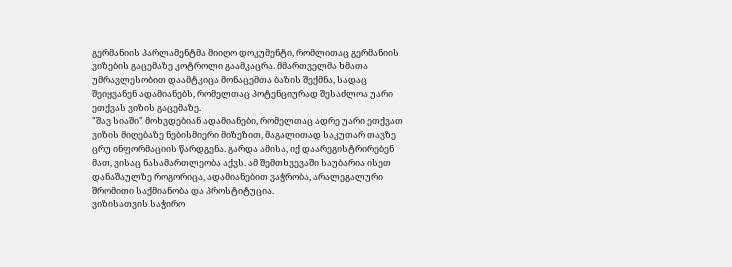გერმანიის პარლამენტმა მიიღო დოკუმენტი, რომლითაც გერმანიის ვიზების გაცემაზე კოტროლი გაამკაცრა. მმართველმა ხმათა უმრავლესობით დაამტკიცა მონაცემთა ბაზის შექმნა, სადაც შეიყვანენ ადამიანებს, რომელთაც პოტენციურად შესაძლოა უარი ეთქვას ვიზის გაცემაზე.
"შავ სიაში" მოხვდებიან ადამიანები, რომელთაც ადრე უარი ეთქვათ ვიზის მიღებაზე ნებისმიერი მიზეზით, მაგალითად საკუთარ თავზე ცრუ ინფორმაციის წარდგენა. გარდა ამისა, იქ დაარეგისტრირებენ მათ, ვისაც ნასამართლეობა აქვს. ამ შემთხვევაში საუბარია ისეთ დანაშაულზე როგორიცა, ადამიანებით ვაჭრობა, არალეგალური შრომითი საქმიანობა და პროსტიტუცია.
ვიზისათვის საჭირო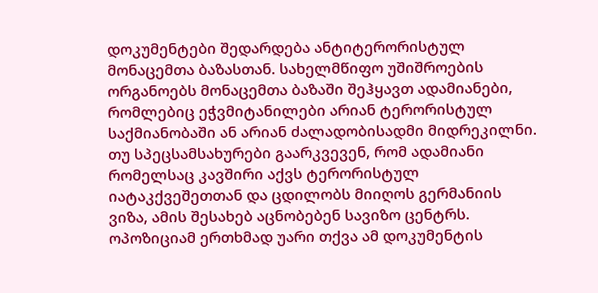დოკუმენტები შედარდება ანტიტერორისტულ მონაცემთა ბაზასთან. სახელმწიფო უშიშროების ორგანოებს მონაცემთა ბაზაში შეჰყავთ ადამიანები, რომლებიც ეჭვმიტანილები არიან ტერორისტულ საქმიანობაში ან არიან ძალადობისადმი მიდრეკილნი. თუ სპეცსამსახურები გაარკვევენ, რომ ადამიანი რომელსაც კავშირი აქვს ტერორისტულ იატაკქვეშეთთან და ცდილობს მიიღოს გერმანიის ვიზა, ამის შესახებ აცნობებენ სავიზო ცენტრს.
ოპოზიციამ ერთხმად უარი თქვა ამ დოკუმენტის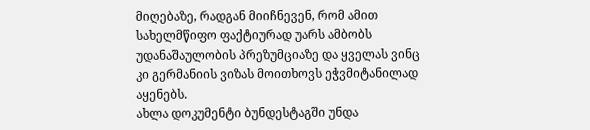მიღებაზე, რადგან მიიჩნევენ, რომ ამით სახელმწიფო ფაქტიურად უარს ამბობს უდანაშაულობის პრეზუმციაზე და ყველას ვინც კი გერმანიის ვიზას მოითხოვს ეჭვმიტანილად აყენებს.
ახლა დოკუმენტი ბუნდესტაგში უნდა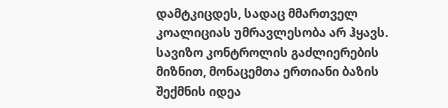დამტკიცდეს, სადაც მმართველ კოალიციას უმრავლესობა არ ჰყავს.
სავიზო კონტროლის გაძლიერების მიზნით, მონაცემთა ერთიანი ბაზის შექმნის იდეა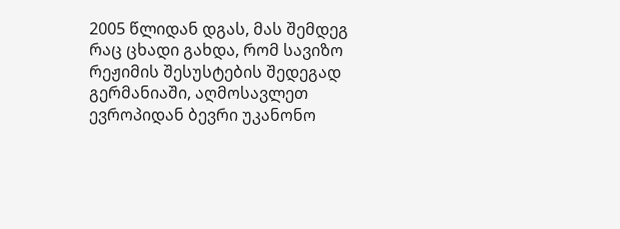2005 წლიდან დგას, მას შემდეგ რაც ცხადი გახდა, რომ სავიზო რეჟიმის შესუსტების შედეგად გერმანიაში, აღმოსავლეთ ევროპიდან ბევრი უკანონო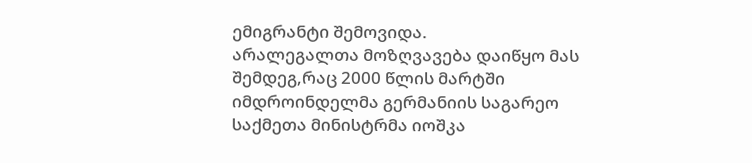ემიგრანტი შემოვიდა.
არალეგალთა მოზღვავება დაიწყო მას შემდეგ,რაც 2000 წლის მარტში იმდროინდელმა გერმანიის საგარეო საქმეთა მინისტრმა იოშკა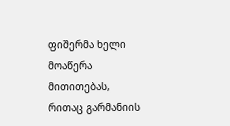ფიშერმა ხელი მოაწერა მითითებას, რითაც გარმანიის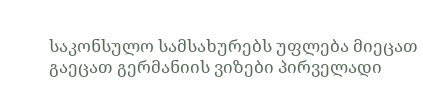საკონსულო სამსახურებს უფლება მიეცათ გაეცათ გერმანიის ვიზები პირველადი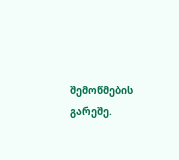შემოწმების გარეშე.